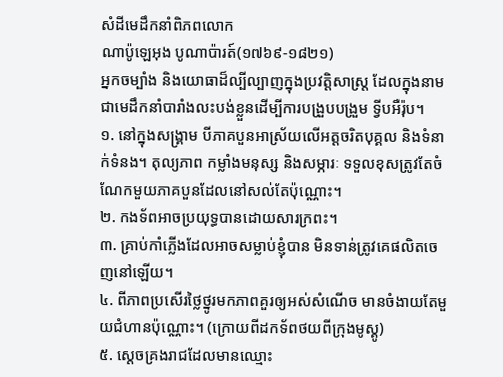សំដីមេដឹកនាំពិភពលោក
ណាប៉ូឡេអុង បូណាប៉ារត៍(១៧៦៩-១៨២១)
អ្នកចម្បាំង និងយោធាដ៏ល្បីល្បាញក្នុងប្រវត្តិសាស្ត្រ ដែលក្នុងនាមជាមេដឹកនាំបារាំងលះបង់ខ្លួនដើម្បីការបង្រួបបង្រួម ទ្វីបអឺរ៉ុប។
១. នៅក្នុងសង្រ្គាម បីភាគបួនអាស្រ័យលើអត្តចរិតបុគ្គល និងទំនាក់ទំនង។ តុល្យភាព កម្លាំងមនុស្ស និងសម្ភារៈ ទទួលខុសត្រូវតែចំណែកមួយភាគបួនដែលនៅសល់តែប៉ុណ្ណោះ។
២. កងទ័ពអាចប្រយុទ្ធបានដោយសារក្រពះ។
៣. គ្រាប់កាំភ្លើងដែលអាចសម្លាប់ខ្ញុំបាន មិនទាន់ត្រូវគេផលិតចេញនៅឡើយ។
៤. ពីភាពប្រសើរថ្លៃថ្នូរមកភាពគួរឲ្យអស់សំណើច មានចំងាយតែមួយជំហានប៉ុណ្ណោះ។ (ក្រោយពីដកទ័ពថយពីក្រុងមូស្គូ)
៥. ស្តេចគ្រងរាជដែលមានឈ្មោះ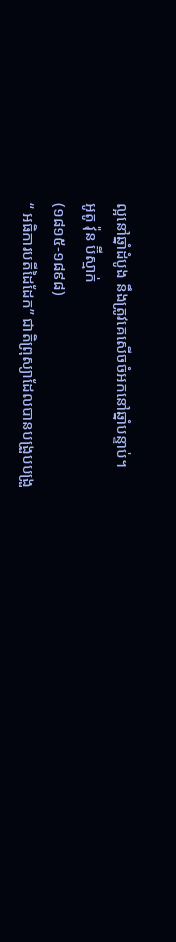ល្អនៅឆ្នាំដំបូង នឹងត្រូវគេសើចចំអកនៅឆ្នាំបន្ទាប់។
អូតូ វ៉ុន ប៊ីស្មាក់
(១៨១៥-១៨៩៨)
“ អធិការបតីដៃដែក” ជាតិព្រុស្យាដែលបានបង្រួបបង្រួ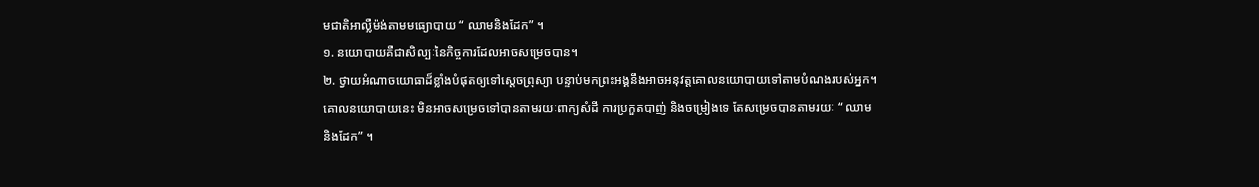មជាតិអាល្លឺម៉ង់តាមមធ្យោបាយ “ ឈាមនិងដែក” ។
១. នយោបាយគឺជាសិល្បៈនៃកិច្ចការដែលអាចសម្រេចបាន។
២. ថ្វាយអំណាចយោធាដ៏ខ្លាំងបំផុតឲ្យទៅស្តេចព្រុស្យា បន្ទាប់មកព្រះអង្គនឹងអាចអនុវត្តគោលនយោបាយទៅតាមបំណងរបស់អ្នក។ គោលនយោបាយនេះ មិនអាចសម្រេចទៅបានតាមរយៈពាក្យសំដី ការប្រកួតបាញ់ និងចម្រៀងទេ តែសម្រេចបានតាមរយៈ “ ឈាមនិងដែក” ។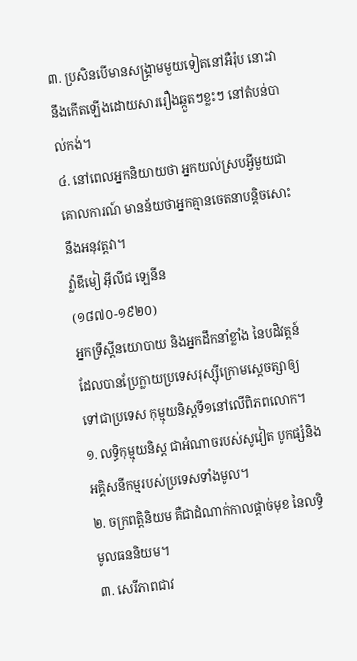៣. ប្រសិនបើមានសង្រ្គាមមួយទៀតនៅអឺរ៉ុប នោះវានឹងកើតឡើងដោយសាររឿងឆ្កួតៗខ្លះៗ នៅតំបន់បាល់កង់។
៤. នៅពេលអ្នកនិយាយថា អ្នកយល់ស្របអ្វីមួយជាគោលការណ៍ មានន័យថាអ្នកគ្មានចេតនាបន្តិចសោះ នឹងអនុវត្តវា។
វ៉្លាឌីមៀ អ៊ីលីជ ឡេនីន
(១៨៧០-១៩២០)
អ្នកទ្រឹស្តីនយោបាយ និងអ្នកដឹកនាំខ្លាំង នៃបដិវត្តន៍ ដែលបានប្រែក្លាយប្រទេសរុស្ស៊ីក្រោមស្តេចត្សាឲ្យទៅជាប្រទេស កុម្មុយនិស្តទី១នៅលើពិភពលោក។
១. លទ្ធិកុម្មុយនិស្ត ជាអំណាចរបស់សូវៀត បូកផ្សំនិងអគ្គិសនីកម្មរបស់ប្រទេសទាំងមូល។
២. ចក្រពត្តិនិយម គឺជាដំណាក់កាលផ្តាច់មុខ នៃលទ្ធិមូលធននិយម។
៣. សេរីភាពជាវ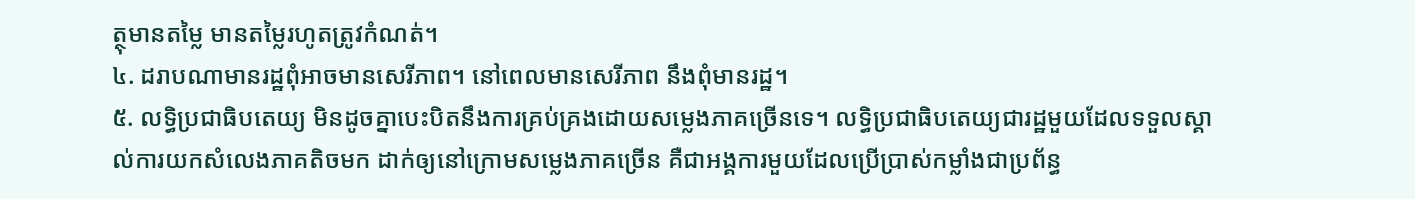ត្ថុមានតម្លៃ មានតម្លៃរហូតត្រូវកំណត់។
៤. ដរាបណាមានរដ្ឋពុំអាចមានសេរីភាព។ នៅពេលមានសេរីភាព នឹងពុំមានរដ្ឋ។
៥. លទ្ធិប្រជាធិបតេយ្យ មិនដូចគ្នាបេះបិតនឹងការគ្រប់គ្រងដោយសម្លេងភាគច្រើនទេ។ លទ្ធិប្រជាធិបតេយ្យជារដ្ឋមួយដែលទទួលស្គាល់ការយកសំលេងភាគតិចមក ដាក់ឲ្យនៅក្រោមសម្លេងភាគច្រើន គឺជាអង្គការមួយដែលប្រើប្រាស់កម្លាំងជាប្រព័ន្ធ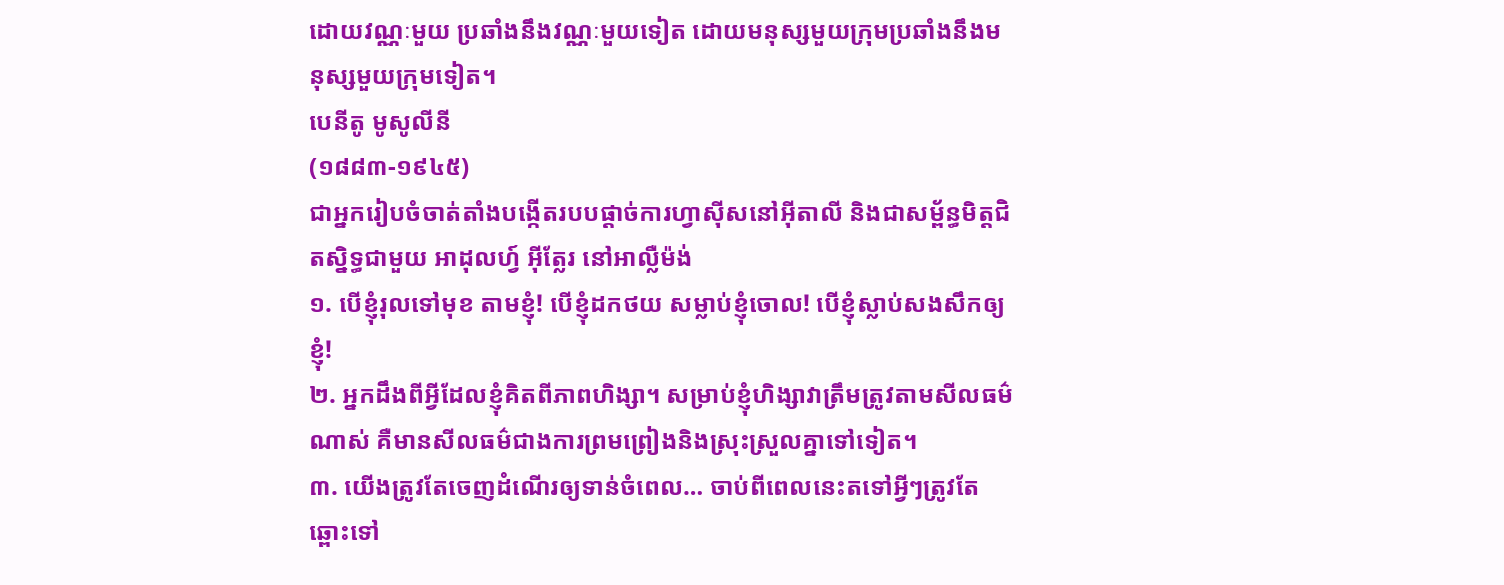ដោយវណ្ណៈមួយ ប្រឆាំងនឹងវណ្ណៈមួយទៀត ដោយមនុស្សមួយក្រុមប្រឆាំងនឹងមនុស្សមួយក្រុមទៀត។
បេនីតូ មូសូលីនី
(១៨៨៣-១៩៤៥)
ជាអ្នករៀបចំចាត់តាំងបង្កើតរបបផ្តាច់ការហ្វាស៊ីសនៅអ៊ីតាលី និងជាសម្ព័ន្ធមិត្តជិតស្និទ្ធជាមួយ អាដុលហ្វ៍ អ៊ីត្លែរ នៅអាល្លឺម៉ង់
១. បើខ្ញុំរុលទៅមុខ តាមខ្ញុំ! បើខ្ញុំដកថយ សម្លាប់ខ្ញុំចោល! បើខ្ញុំស្លាប់សងសឹកឲ្យខ្ញុំ!
២. អ្នកដឹងពីអ្វីដែលខ្ញុំគិតពីភាពហិង្សា។ សម្រាប់ខ្ញុំហិង្សាវាត្រឹមត្រូវតាមសីលធម៌ណាស់ គឺមានសីលធម៌ជាងការព្រមព្រៀងនិងស្រុះស្រួលគ្នាទៅទៀត។
៣. យើងត្រូវតែចេញដំណើរឲ្យទាន់ចំពេល… ចាប់ពីពេលនេះតទៅអ្វីៗត្រូវតែឆ្ពោះទៅ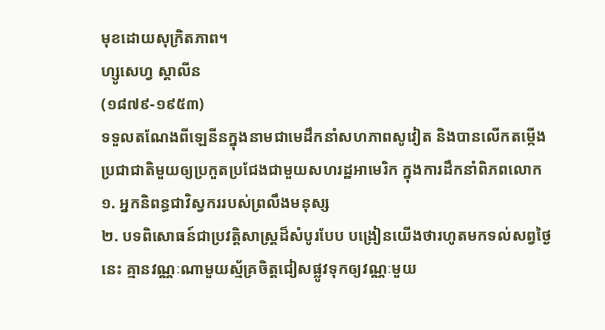មុខដោយសុក្រិតភាព។
ហ្សូសេហ្វ ស្តាលីន
(១៨៧៩-១៩៥៣)
ទទួលតណែងពីឡេនីនក្នុងនាមជាមេដឹកនាំសហភាពសូវៀត និងបានលើកតម្កើងប្រជាជាតិមួយឲ្យប្រកួតប្រជែងជាមួយសហរដ្ឋអាមេរិក ក្នុងការដឹកនាំពិភពលោក
១. អ្នកនិពន្ធជាវិស្វកររបស់ព្រលឹងមនុស្ស
២. បទពិសោធន៍ជាប្រវត្តិសាស្ត្រដ៏សំបូរបែប បង្រៀនយើងថារហូតមកទល់សព្វថ្ងៃនេះ គ្មានវណ្ណៈណាមួយស្ម័គ្រចិត្តជៀសផ្លូវទុកឲ្យវណ្ណៈមួយ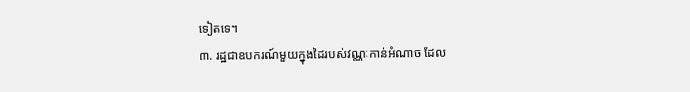ទៀតទេ។
៣. រដ្ឋជាឧបករណ៍មួយក្នុងដៃរបស់វណ្ណៈកាន់អំណាច ដែល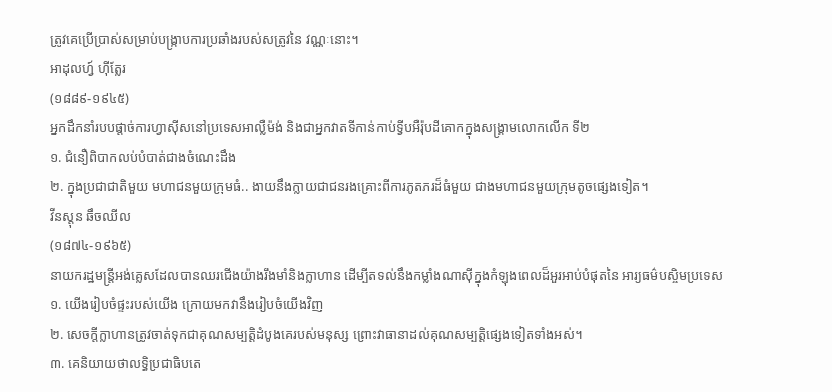ត្រូវគេប្រើប្រាស់សម្រាប់បង្រ្កាបការប្រឆាំងរបស់សត្រូវនៃ វណ្ណៈនោះ។
អាដុលហ្វ៍ ហ៊ីត្លែរ
(១៨៨៩-១៩៤៥)
អ្នកដឹកនាំរបបផ្តាច់ការហ្វាស៊ីសនៅប្រទេសអាល្លឺម៉ង់ និងជាអ្នកវាតទីកាន់កាប់ទ្វីបអឺរ៉ុបដីគោកក្នុងសង្រ្គាមលោកលើក ទី២
១. ជំនឿពិបាកលប់បំបាត់ជាងចំណេះដឹង
២. ក្នុងប្រជាជាតិមួយ មហាជនមួយក្រុមធំ.. ងាយនឹងក្លាយជាជនរងគ្រោះពីការភូតភរដ៏ធំមួយ ជាងមហាជនមួយក្រុមតូចផ្សេងទៀត។
វីនស្តុន ឆឹចឈីល
(១៨៧៤-១៩៦៥)
នាយករដ្ឋមន្រ្តីអង់គ្លេសដែលបានឈរជើងយ៉ាងរឹងមាំនិងក្លាហាន ដើម្បីតទល់នឹងកម្លាំងណាស៊ីក្នុងកំឡុងពេលដ៏អួរអាប់បំផុតនៃ អារ្យធម៌បស្ចិមប្រទេស
១. យើងរៀបចំផ្ទះរបស់យើង ក្រោយមកវានឹងរៀបចំយើងវិញ
២. សេចក្តីក្លាហានត្រូវចាត់ទុកជាគុណសម្បត្តិដំបូងគេរបស់មនុស្ស ព្រោះវាធានាដល់គុណសម្បត្តិផ្សេងទៀតទាំងអស់។
៣. គេនិយាយថាលទ្ធិប្រជាធិបតេ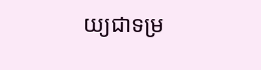យ្យជាទម្រ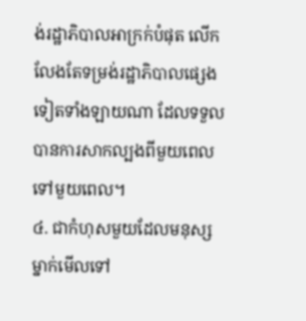ង់រដ្ឋាភិបាលអាក្រក់បំផុត លើកលែងតែទម្រង់រដ្ឋាភិបាលផ្សេងទៀតទាំងឡាយណា ដែលទទួលបានការសាកល្បងពីមួយពេលទៅមួយពេល។
៤. ជាកំហុសមួយដែលមនុស្សម្នាក់មើលទៅ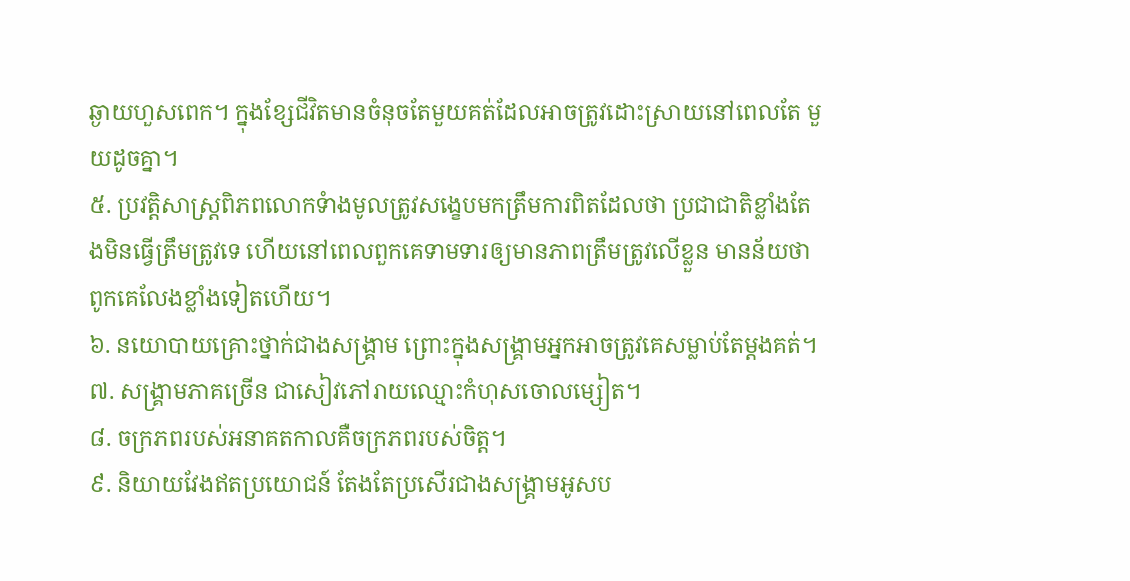ឆ្ងាយហួសពេក។ ក្នុងខ្សែជីវិតមានចំនុចតែមួយគត់ដែលអាចត្រូវដោះស្រាយនៅពេលតែ មួយដូចគ្នា។
៥. ប្រវត្តិសាស្ត្រពិភពលោកទំាងមូលត្រូវសង្ខេបមកត្រឹមការពិតដែលថា ប្រជាជាតិខ្លាំងតែងមិនធ្វើត្រឹមត្រូវទេ ហើយនៅពេលពួកគេទាមទារឲ្យមានភាពត្រឹមត្រូវលើខ្លួន មានន័យថា ពូកគេលែងខ្លាំងទៀតហើយ។
៦. នយោបាយគ្រោះថ្នាក់ជាងសង្គ្រាម ព្រោះក្នុងសង្គ្រាមអ្នកអាចត្រូវគេសម្លាប់តែម្តងគត់។
៧. សង្គ្រាមភាគច្រើន ជាសៀវភៅរាយឈ្មោះកំហុសចោលម្សៀត។
៨. ចក្រភពរបស់អនាគតកាលគឺចក្រភពរបស់ចិត្ត។
៩. និយាយវែងឥតប្រយោជន៍ តែងតែប្រសើរជាងសង្គ្រាមអូសប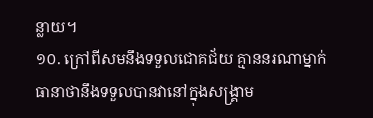ន្លាយ។
១០. ក្រៅពីសមនឹងទទួលជោគជ័យ គ្មាននរណាម្នាក់ធានាថានឹងទទួលបានវានៅក្នុងសង្គ្រាម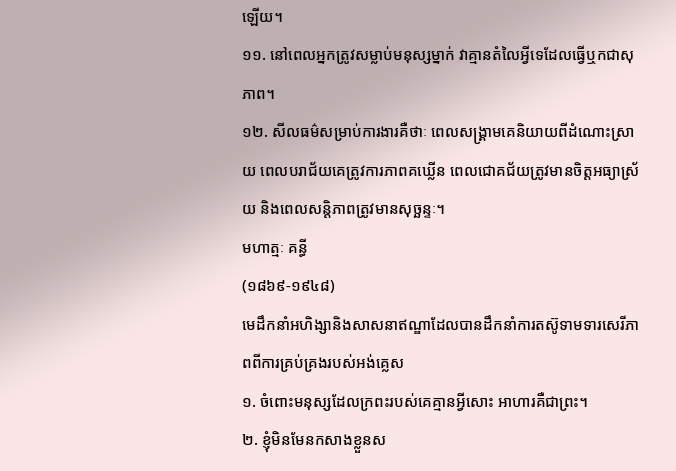ឡើយ។
១១. នៅពេលអ្នកត្រូវសម្លាប់មនុស្សម្នាក់ វាគ្មានតំលៃអ្វីទេដែលធ្វើឬកជាសុភាព។
១២. សីលធម៌សម្រាប់ការងារគឺថាៈ ពេលសង្គ្រាមគេនិយាយពីដំណោះស្រាយ ពេលបរាជ័យគេត្រូវការភាពគឃ្លើន ពេលជោគជ័យត្រូវមានចិត្តអធ្យាស្រ័យ និងពេលសន្តិភាពត្រូវមានសុច្ឆន្ទៈ។
មហាត្មៈ គន្ធី
(១៨៦៩-១៩៤៨)
មេដឹកនាំអហិង្សានិងសាសនាឥណ្ឌាដែលបានដឹកនាំការតស៊ូទាមទារសេរីភាពពីការគ្រប់គ្រងរបស់អង់គ្លេស
១. ចំពោះមនុស្សដែលក្រពះរបស់គេគ្មានអ្វីសោះ អាហារគឺជាព្រះ។
២. ខ្ញុំមិនមែនកសាងខ្លួនស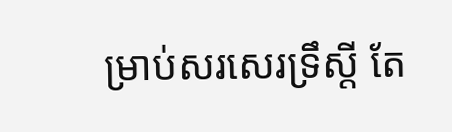ម្រាប់សរសេរទ្រឹស្តី តែ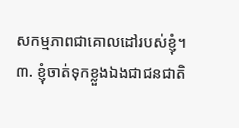សកម្មភាពជាគោលដៅរបស់ខ្ញុំ។
៣. ខ្ញុំចាត់ទុកខ្លួងឯងជាជនជាតិ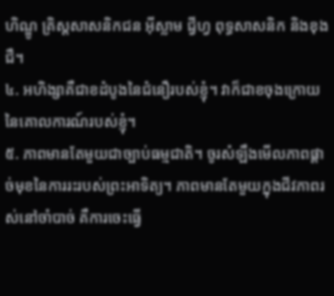ហិណ្ឌូ គ្រិស្តសាសនិកជន អ៊ីស្លាម ជ្វីហ្វ ពុទ្ធសាសនិក និងខុងជឺ។
៤. អហិង្សាគឺជាខដំបូងនៃជំនឿរបស់ខ្ញុំ។ វាក៏ជាខចុងក្រោយនៃគោលការណ៍របស់ខ្ញុំ។
៥. ភាពមានតែមួយជាច្បាប់ធម្មជាតិ។ ចូរសំឡឹងមើលភាពផ្តាច់មុខនៃការរះរបស់ព្រះអាទិត្យ។ ភាពមានតែមួយក្នុងជីវភាពរស់នៅចាំបាច់ គឺការចេះធ្វើ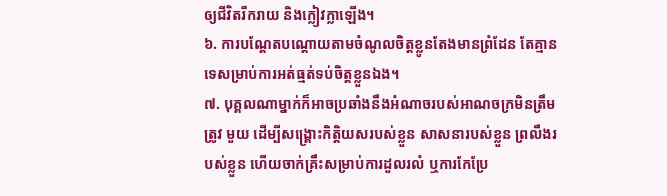ឲ្យជីវិតរីករាយ និងក្លៀវក្លាឡើង។
៦. ការបណ្តែតបណ្តោយតាមចំណូលចិត្តខ្លូនតែងមានព្រំដែន តែគ្មានទេសម្រាប់ការអត់ធ្មត់ទប់ចិត្តខ្លួនឯង។
៧. បុគ្គលណាម្នាក់ក៏អាចប្រឆាំងនឹងអំណាចរបស់អាណចក្រមិនត្រឹមត្រូវ មួយ ដើម្បីសង្គ្រោះកិត្តិយសរបស់ខ្លួន សាសនារបស់ខ្លួន ព្រលឹងរបស់ខ្លួន ហើយចាក់គ្រឹះសម្រាប់ការដួលរលំ ឬការកែប្រែ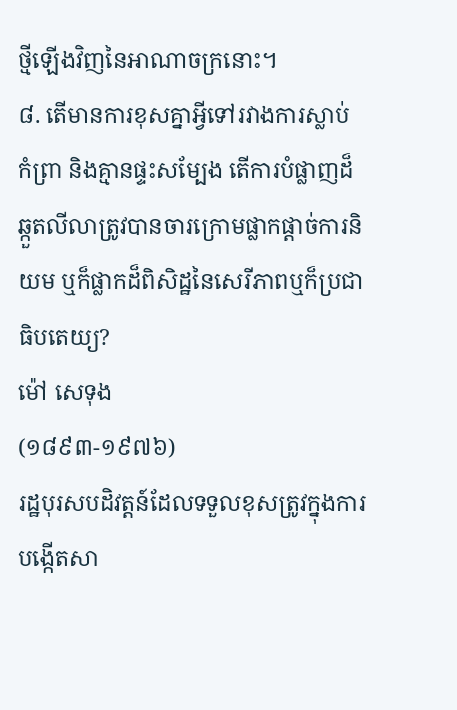ថ្មីឡើងវិញនៃអាណាចក្រនោះ។
៨. តើមានការខុសគ្នាអ្វីទៅរវាងការស្លាប់ កំព្រា និងគ្មានផ្ទះសម្បែង តើការបំផ្លាញដ៏ឆ្កួតលីលាត្រូវបានចារក្រោមផ្លាកផ្តាច់ការនិយម ឬក៏ផ្លាកដ៏ពិសិដ្ឋនៃសេរីភាពឬក៏ប្រជាធិបតេយ្យ?
ម៉ៅ សេទុង
(១៨៩៣-១៩៧៦)
រដ្ឋបុរសបដិវត្តន៍ដែលទទួលខុសត្រូវក្នុងការបង្កើតសា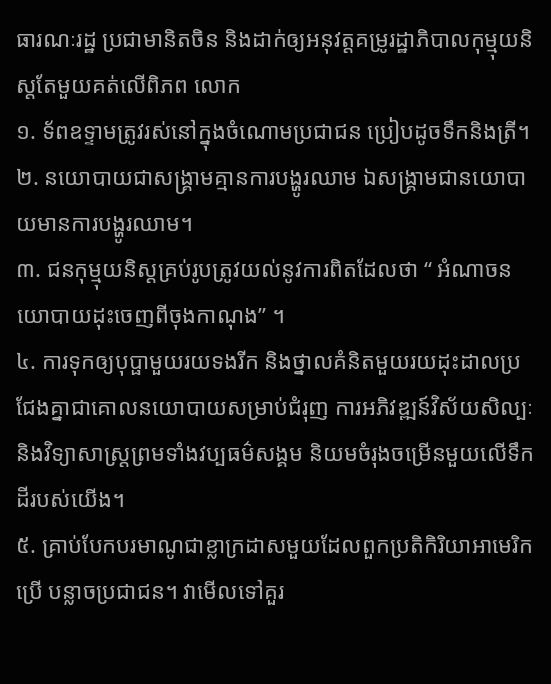ធារណៈរដ្ឋ ប្រជាមានិតចិន និងដាក់ឲ្យអនុវត្តគម្រូរដ្ឋាភិបាលកុម្មុយនិស្តតែមួយគត់លើពិភព លោក
១. ទ័ពឧទ្ទាមត្រូវរស់នៅក្នុងចំណោមប្រជាជន ប្រៀបដូចទឹកនិងត្រី។
២. នយោបាយជាសង្គ្រាមគ្មានការបង្ហូរឈាម ឯសង្គ្រាមជានយោបាយមានការបង្ហូរឈាម។
៣. ជនកុម្មុយនិស្តគ្រប់រូបត្រូវយល់នូវការពិតដែលថា “ អំណាចនយោបាយដុះចេញពីចុងកាណុង” ។
៤. ការទុកឲ្យបុប្ផាមួយរយទងរីក និងថ្នាលគំនិតមួយរយដុះដាលប្រជែងគ្នាជាគោលនយោបាយសម្រាប់ជំរុញ ការអភិវឌ្ឍន៍វិស័យសិល្បៈនិងវិទ្យាសាស្ត្រព្រមទាំងវប្បធម៌សង្គម និយមចំរុងចម្រើនមួយលើទឹកដីរបស់យើង។
៥. គ្រាប់បែកបរមាណូជាខ្លាក្រដាសមួយដែលពួកប្រតិកិរិយាអាមេរិកប្រើ បន្លាចប្រជាជន។ វាមើលទៅគួរ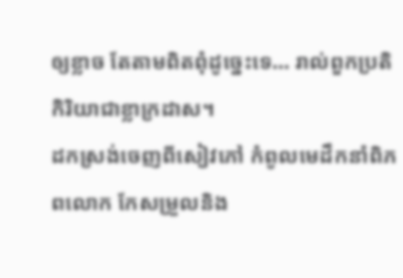ឲ្យខ្លាច តែតាមពិតពុំដូច្នេះទេ… រាល់ពួកប្រតិកិរិយាជាខ្លាក្រដាស។
ដកស្រង់ចេញពីសៀវភៅ កំពូលមេដឹកនាំពិភពលោក កែសម្រួលនិង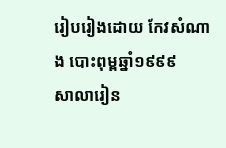រៀបរៀងដោយ កែវសំណាង បោះពុម្ពឆ្នាំ១៩៩៩
សាលារៀន